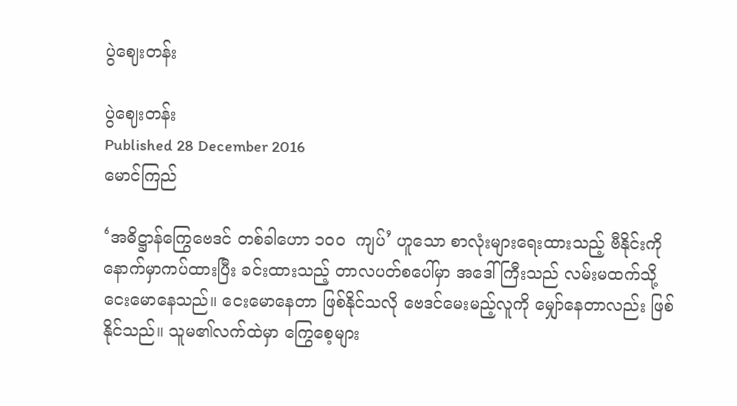ပွဲဈေးတန်း

ပွဲဈေးတန်း
Published 28 December 2016
မောင်ကြည်

‘အဓိဋ္ဌာန်ကြွေဗေဒင် တစ်ခါဟော ၁၀၀  ကျပ်’ ဟူသော စာလုံးများရေးထားသည့် ဗီနိုင်းကို နောက်မှာကပ်ထားပြီး ခင်းထားသည့် တာလပတ်စပေါ်မှာ အဒေါ်ကြီးသည် လမ်းမထက်သို့ ငေးမောနေသည်။ ငေးမောနေတာ ဖြစ်နိုင်သလို ဗေဒင်မေးမည့်လူကို မျှော်နေတာလည်း ဖြစ်နိုင်သည်။ သူမ၏လက်ထဲမှာ ကြွေစေ့များ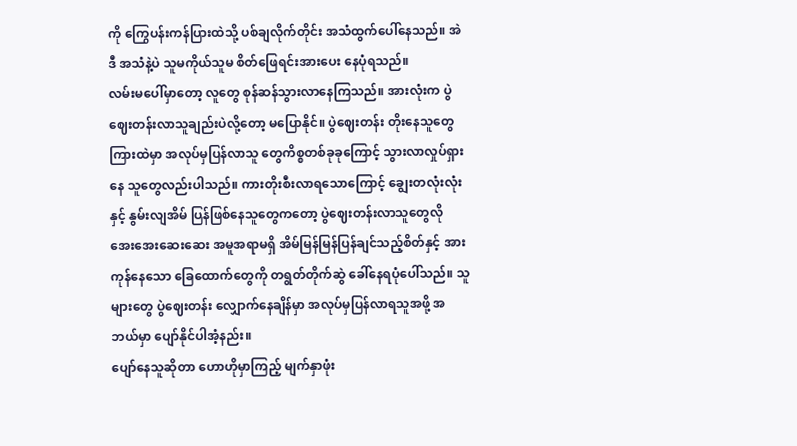ကို ကြွေပန်းကန်ပြားထဲသို့ ပစ်ချလိုက်တိုင်း အသံထွက်ပေါ်နေသည်။ အဲဒီ အသံနဲ့ပဲ သူမကိုယ်သူမ စိတ်ဖြေရင်းအားပေး နေပုံရသည်။
လမ်းမပေါ်မှာတော့ လူတွေ စုန်ဆန်သွားလာနေကြသည်။ အားလုံးက ပွဲဈေးတန်းလာသူချည်းပဲလို့တော့ မပြောနိုင်။ ပွဲဈေးတန်း တိုးနေသူတွေကြားထဲမှာ အလုပ်မှပြန်လာသူ တွေကိစ္စတစ်ခုခုကြောင့် သွားလာလှုပ်ရှားနေ သူတွေလည်းပါသည်။ ကားတိုးစီးလာရသောကြောင့် ချွေးတလုံးလုံးနှင့် နွမ်းလျအိမ် ပြန်ဖြစ်နေသူတွေကတော့ ပွဲဈေးတန်းလာသူတွေလို အေးအေးဆေးဆေး အမူအရာမရှိ အိမ်မြန်မြန်ပြန်ချင်သည့်စိတ်နှင့် အားကုန်နေသော ခြေထောက်တွေကို တရွတ်တိုက်ဆွဲ ခေါ်နေရပုံပေါ်သည်။ သူများတွေ ပွဲဈေးတန်း လျှောက်နေချိန်မှာ အလုပ်မှပြန်လာရသူအဖို့ အဘယ်မှာ ပျော်နိုင်ပါအံ့နည်း။
ပျော်နေသူဆိုတာ ဟောဟိုမှာကြည့် မျက်နှာဖုံး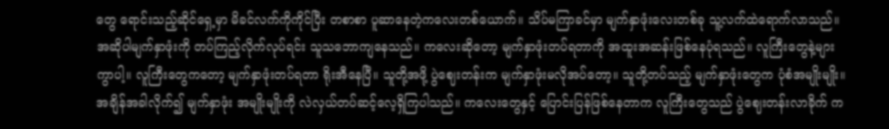တွေ ရောင်းသည့်ဆိုင်ရှေ့မှာ မိခင်လက်ကိုကိုင်ပြီး တစာစာ ပူဆာနေတဲ့ကလေးတစ်ယောက်။ သိပ်မကြာခင်မှာ မျက်နှာဖုံးလေးတစ်ခု သူ့လက်ထဲရောက်လာသည်။ အဆိုပါမျက်နှာဖုံးကို တပ်ကြည့်လိုက်လုပ်ရင်း သူသဘောကျနေသည်။ ကလေးဆိုတော့ မျက်နှာဖုံးတပ်ရတာကို အထူးအဆန်းဖြစ်နေပုံရသည်။ လူကြီးတွေနဲ့များကွာပါ့။ လူကြီးတွေကတော့ မျက်နှာဖုံးတပ်ရတာ ရိုးအီနေပြီ။ သူတို့အဖို့ ပွဲဈေးတန်းက မျက်နှာဖုံးမလိုအပ်တော့။ သူတို့တပ်သည့် မျက်နှာဖုံးတွေက ပုံစံအမျိုးမျိုး။ အချိန်အခါလိုက်၍ မျက်နှာဖုံး အမျိုးမျိုးကို လဲလှယ်တပ်ဆင့်လေ့ရှိကြပါသည်။ ကလေးတွေနှင့် ပြောင်းပြန်ဖြစ်နေတာက လူကြီးတွေသည် ပွဲဈေးတန်းလာခိုက် က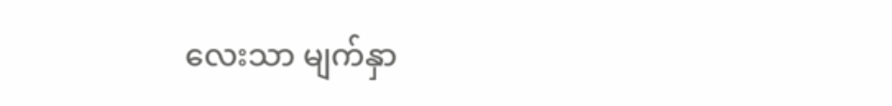လေးသာ မျက်နှာ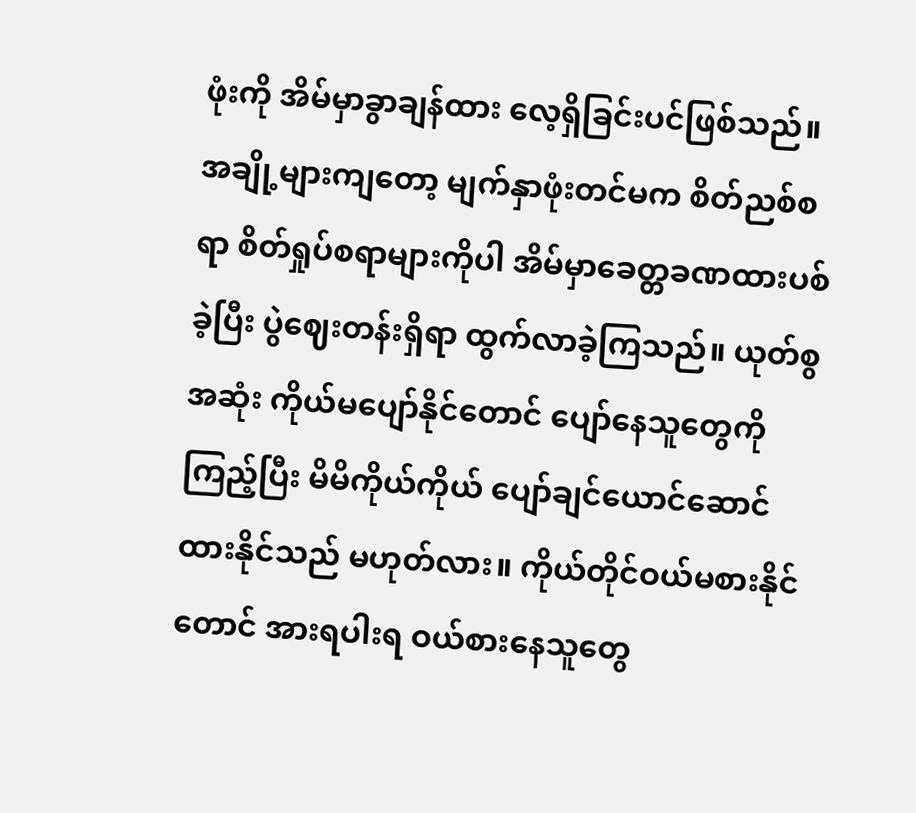ဖုံးကို အိမ်မှာခွာချန်ထား လေ့ရှိခြင်းပင်ဖြစ်သည်။
အချို့များကျတော့ မျက်နှာဖုံးတင်မက စိတ်ညစ်စရာ စိတ်ရှုပ်စရာများကိုပါ အိမ်မှာခေတ္တခဏထားပစ်ခဲ့ပြီး ပွဲဈေးတန်းရှိရာ ထွက်လာခဲ့ကြသည်။ ယုတ်စွအဆုံး ကိုယ်မပျော်နိုင်တောင် ပျော်နေသူတွေကိုကြည့်ပြီး မိမိကိုယ်ကိုယ် ပျော်ချင်ယောင်ဆောင် ထားနိုင်သည် မဟုတ်လား။ ကိုယ်တိုင်ဝယ်မစားနိုင်တောင် အားရပါးရ ဝယ်စားနေသူတွေ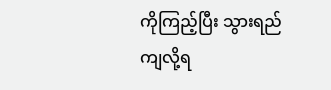ကိုကြည့်ပြီး သွားရည်ကျလို့ရ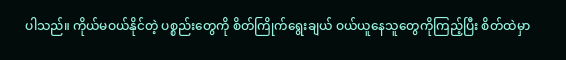ပါသည်။ ကိုယ်မဝယ်နိုင်တဲ့ ပစ္စည်းတွေကို စိတ်ကြိုက်ရွေးချယ် ဝယ်ယူနေသူတွေကိုကြည့်ပြီး စိတ်ထဲမှာ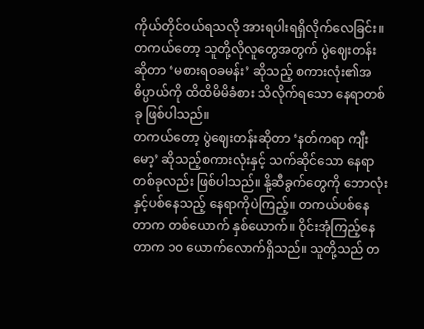ကိုယ်တိုင်ဝယ်ရသလို အားရပါးရရှိလိုက်လေခြင်း။ တကယ်တော့ သူတို့လိုလူတွေအတွက် ပွဲဈေးတန်းဆိုတာ ‘မစားရဝခမန်း’ ဆိုသည့် စကားလုံး၏အဓိပ္ပာယ်ကို ထိထိမိမိခံစား သိလိုက်ရသော နေရာတစ်ခု ဖြစ်ပါသည်။
တကယ်တော့ ပွဲဈေးတန်းဆိုတာ ‘နတ်ကရာ ကျီးမော့’ ဆိုသည့်စကားလုံးနှင့် သက်ဆိုင်သော နေရာတစ်ခုလည်း ဖြစ်ပါသည်။ နို့ဆီခွက်တွေကို ဘောလုံးနှင့်ပစ်နေသည့် နေရာကိုပဲကြည့်။ တကယ်ပစ်နေတာက တစ်ယောက် နှစ်ယောက်။ ဝိုင်းအုံကြည့်နေတာက ၁၀ ယောက်လောက်ရှိသည်။ သူတို့သည် တ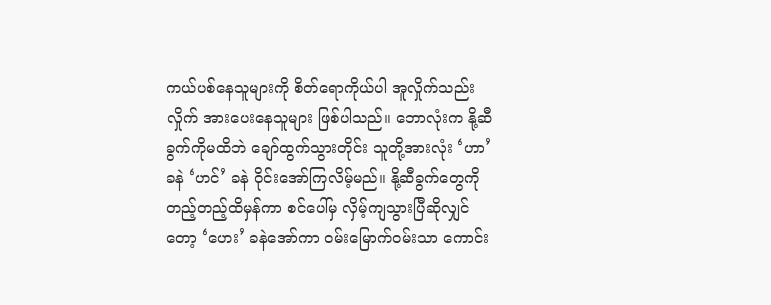ကယ်ပစ်နေသူများကို စိတ်ရောကိုယ်ပါ အူလှိုက်သည်းလှိုက် အားပေးနေသူများ ဖြစ်ပါသည်။ ဘောလုံးက နို့ဆီခွက်ကိုမထိဘဲ ချော်ထွက်သွားတိုင်း သူတို့အားလုံး ‘ဟာ’ ခနဲ ‘ဟင်’ ခနဲ ဝိုင်းအော်ကြလိမ့်မည်။ နို့ဆီခွက်တွေကို တည့်တည့်ထိမှန်ကာ စင်ပေါ်မှ လှိမ့်ကျသွားပြီဆိုလျှင်တော့ ‘ဟေး’ ခနဲအော်ကာ ဝမ်းမြောက်ဝမ်းသာ ကောင်း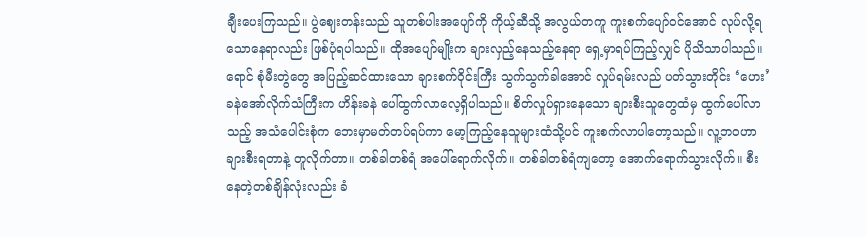ချီးပေးကြသည်။ ပွဲဈေးတန်းသည် သူတစ်ပါးအပျော်ကို ကိုယ့်ဆီသို့ အလွယ်တကူ ကူးစက်ပျော်ဝင်အောင် လုပ်လို့ရသောနေရာလည်း ဖြစ်ပုံရပါသည်။ ထိုအပျော်မျိုးက ချားလှည့်နေသည့်နေရာ ရှေ့မှာရပ်ကြည့်လျှင် ပိုသိသာပါသည်။ ရောင် စုံမီးတွဲတွေ အပြည့်ဆင်ထားသော ချားစက်ဝိုင်းကြီး သွက်သွက်ခါအောင် လှုပ်ရမ်းလည် ပတ်သွားတိုင်း ‘ဟေး’ ခနဲအော်လိုက်သံကြီးက ဟိန်းခနဲ ပေါ်ထွက်လာလေ့ရှိပါသည်။ စိတ်လှုပ်ရှားနေသော ချားစီးသူတွေထံမှ ထွက်ပေါ်လာသည့် အသံပေါင်းစုံက ဘေးမှာမတ်တပ်ရပ်ကာ မော့ကြည့်နေသူများထံသို့ပင် ကူးစက်လာပါတော့သည်။ လူ့ဘဝဟာ ချားစီးရတာနဲ့ တူလိုက်တာ။ တစ်ခါတစ်ရံ အပေါ်ရောက်လိုက်။ တစ်ခါတစ်ရံကျတော့ အောက်ရောက်သွားလိုက်။ စီးနေတဲ့တစ်ချိန်လုံးလည်း ခံ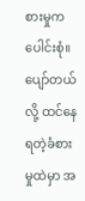စားမှုကပေါင်းစုံ။ ပျော်တယ်လို့ ထင်နေရတဲ့ခံစားမှုထဲမှာ အ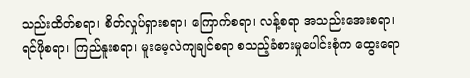သည်းထိတ်စရာ၊ စိတ်လှုပ်ရှားစရာ၊ ကြောက်စရာ၊ လန့်စရာ အသည်းအေးစရာ၊ ရင်ဖိုစရာ၊ ကြည်နူးစရာ၊ မူးမေ့လဲကျချင်စရာ စသည့်ခံစားမှုပေါင်းစုံက ထွေးရော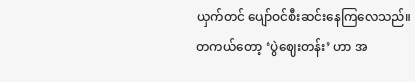ယှက်တင် ပျော်ဝင်စီးဆင်းနေကြလေသည်။
တကယ်တော့ ‘ပွဲဈေးတန်း’ ဟာ အ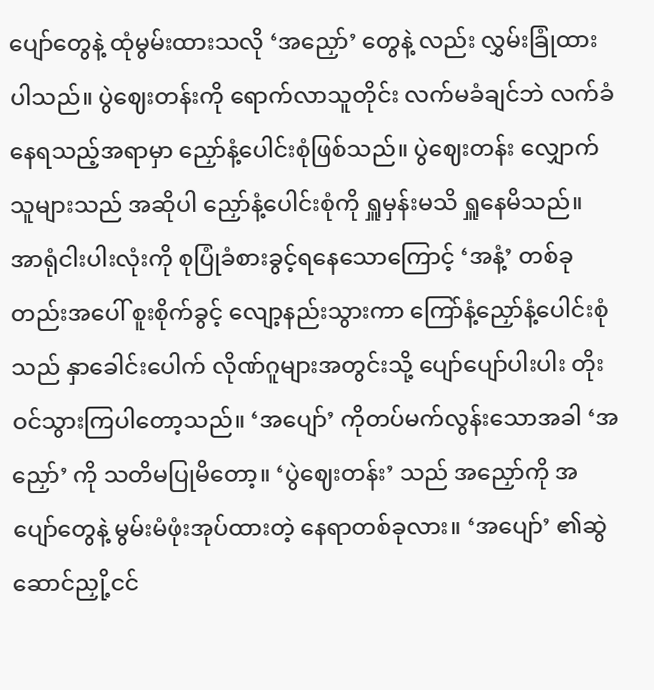ပျော်တွေနဲ့ ထုံမွမ်းထားသလို ‘အညှော်’ တွေနဲ့ လည်း လွှမ်းခြုံထားပါသည်။ ပွဲဈေးတန်းကို ရောက်လာသူတိုင်း လက်မခံချင်ဘဲ လက်ခံနေရသည့်အရာမှာ ညှော်နံ့ပေါင်းစုံဖြစ်သည်။ ပွဲဈေးတန်း လျှောက်သူများသည် အဆိုပါ ညှော်နံ့ပေါင်းစုံကို ရှူမှန်းမသိ ရှူနေမိသည်။ အာရုံငါးပါးလုံးကို စုပြုံခံစားခွင့်ရနေသောကြောင့် ‘အနံ့’ တစ်ခုတည်းအပေါ် စူးစိုက်ခွင့် လျော့နည်းသွားကာ ကြော်နံ့ညှော်နံ့ပေါင်းစုံသည် နှာခေါင်းပေါက် လိုဏ်ဂူများအတွင်းသို့ ပျော်ပျော်ပါးပါး တိုးဝင်သွားကြပါတော့သည်။ ‘အပျော်’ ကိုတပ်မက်လွန်းသောအခါ ‘အညှော်’ ကို သတိမပြုမိတော့။ ‘ပွဲဈေးတန်း’ သည် အညှော်ကို အပျော်တွေနဲ့ မွမ်းမံဖုံးအုပ်ထားတဲ့ နေရာတစ်ခုလား။ ‘အပျော်’ ၏ဆွဲဆောင်ညှို့ငင်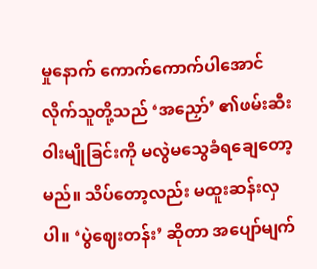မှုနောက် ကောက်ကောက်ပါအောင် လိုက်သူတို့သည် ‘အညှော်’ ၏ဖမ်းဆီးဝါးမျိုခြင်းကို မလွဲမသွေခံရချေတော့မည်။ သိပ်တော့လည်း မထူးဆန်းလှပါ။ ‘ပွဲဈေးတန်း’ ဆိုတာ အပျော်မျက်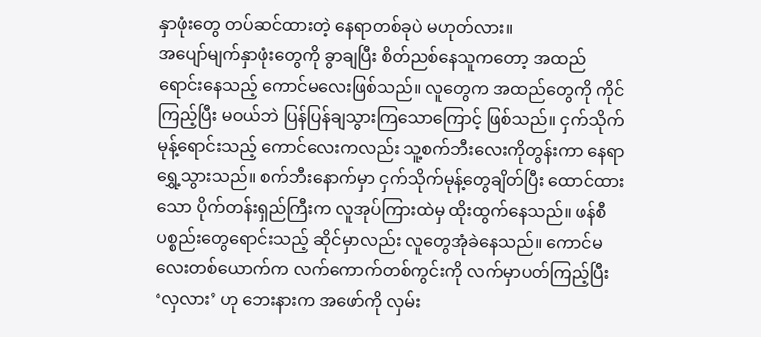နှာဖုံးတွေ တပ်ဆင်ထားတဲ့ နေရာတစ်ခုပဲ မဟုတ်လား။
အပျော်မျက်နှာဖုံးတွေကို ခွာချပြီး စိတ်ညစ်နေသူကတော့ အထည်ရောင်းနေသည့် ကောင်မလေးဖြစ်သည်။ လူတွေက အထည်တွေကို ကိုင်ကြည့်ပြီး မဝယ်ဘဲ ပြန်ပြန်ချသွားကြသောကြောင့် ဖြစ်သည်။ ငှက်သိုက်မုန့်ရောင်းသည့် ကောင်လေးကလည်း သူ့စက်ဘီးလေးကိုတွန်းကာ နေရာရွှေ့သွားသည်။ စက်ဘီးနောက်မှာ ငှက်သိုက်မုန့်တွေချိတ်ပြီး ထောင်ထားသော ပိုက်တန်းရှည်ကြီးက လူအုပ်ကြားထဲမှ ထိုးထွက်နေသည်။ ဖန်စီပစ္စည်းတွေရောင်းသည့် ဆိုင်မှာလည်း လူတွေအုံခဲနေသည်။ ကောင်မလေးတစ်ယောက်က လက်ကောက်တစ်ကွင်းကို လက်မှာပတ်ကြည့်ပြီး ‘လှလား’ ဟု ဘေးနားက အဖော်ကို လှမ်း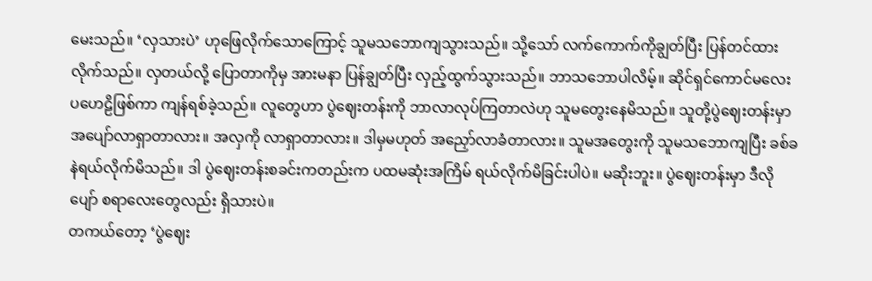မေးသည်။ ‘လှသားပဲ’ ဟုဖြေလိုက်သောကြောင့် သူမသဘောကျသွားသည်။ သို့သော် လက်ကောက်ကိုချွတ်ပြီး ပြန်တင်ထားလိုက်သည်။ လှတယ်လို့ ပြောတာကိုမှ အားမနာ ပြန်ချွတ်ပြီး လှည့်ထွက်သွားသည်။ ဘာသဘောပါလိမ့်။ ဆိုင်ရှင်ကောင်မလေး ပဟေဠိဖြစ်ကာ ကျန်ရစ်ခဲ့သည်။ လူတွေဟာ ပွဲဈေးတန်းကို ဘာလာလုပ်ကြတာလဲဟု သူမတွေးနေမိသည်။ သူတို့ပွဲဈေးတန်းမှာ အပျော်လာရှာတာလား။ အလှကို လာရှာတာလား။ ဒါမှမဟုတ် အညှော်လာခံတာလား။ သူမအတွေးကို သူမသဘောကျပြီး ခစ်ခနဲရယ်လိုက်မိသည်။ ဒါ ပွဲဈေးတန်းစခင်းကတည်းက ပထမဆုံးအကြိမ် ရယ်လိုက်မိခြင်းပါပဲ။ မဆိုးဘူး။ ပွဲဈေးတန်းမှာ ဒီလိုပျော် စရာလေးတွေလည်း ရှိသားပဲ။
တကယ်တော့ ‘ပွဲဈေး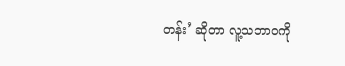တန်း’ ဆိုတာ လူ့သဘာဝကို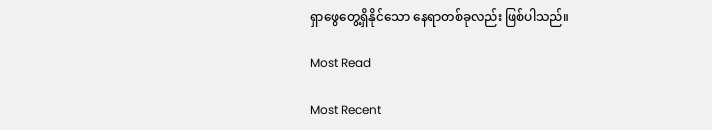ရှာဖွေတွေ့ရှိနိုင်သော နေရာတစ်ခုလည်း ဖြစ်ပါသည်။

Most Read

Most Recent